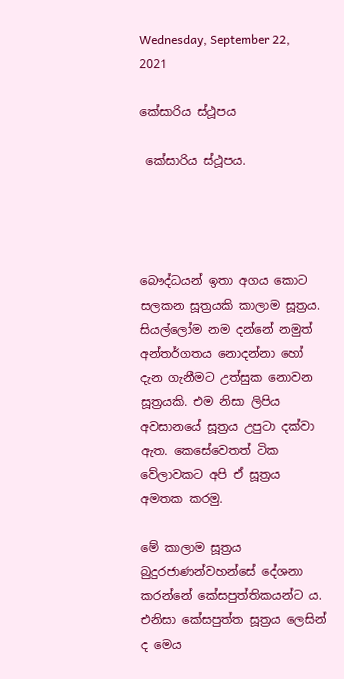Wednesday, September 22, 2021

කේසාරිය ස්ථූපය

 කේසාරිය ස්ථූපය.




බෞද්ධයන් ඉතා අගය කොට සලකන සූත්‍රයකි කාලාම සූත්‍රය. සියල්ලෝම නම දන්නේ නමුත් අන්තර්ගතය නොදන්නා හෝ දැන ගැනීමට උත්සුක නොවන සූත්‍රයකි. එම නිසා ලිපිය අවසානයේ සූත්‍රය උපුටා දක්වා ඇත. කෙසේවෙතත් ටික වේලාවකට අපි ඒ සූත්‍රය අමතක කරමු.

මේ කාලාම සූත්‍රය බුදුරජාණන්වහන්සේ දේශනා කරන්නේ කේසපුත්තිකයන්ට ය. එනිසා කේසපුත්ත සූත්‍රය ලෙසින් ද මෙය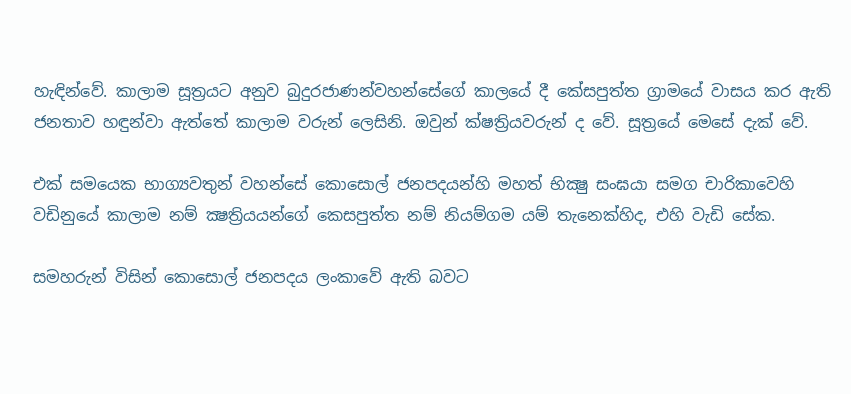හැඳින්වේ. කාලාම සූත්‍රයට අනුව බුදුරජාණන්වහන්සේගේ කාලයේ දී කේසපුත්ත ග්‍රාමයේ වාසය කර ඇති ජනතාව හඳුන්වා ඇත්තේ කාලාම වරුන් ලෙසිනි. ඔවුන් ක්ෂත්‍රියවරුන් ද වේ. සූත්‍රයේ මෙසේ දැක් වේ.

එක් සමයෙක භාග්‍යවතුන් වහන්සේ කොසොල් ජනපදයන්හි මහත් භික්‍ෂු සංඝයා සමග චාරිකාවෙහි වඩිනුයේ කාලාම නම් ක්‍ෂත්‍රියයන්ගේ කෙසපුත්ත නම් නියම්ගම යම් තැනෙක්හිද, එහි වැඩි සේක.

සමහරුන් විසින් කොසොල් ජනපදය ලංකාවේ ඇති බවට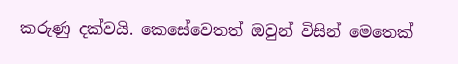කරුණු දක්වයි. කෙසේවෙතත් ඔවුන් විසින් මෙතෙක්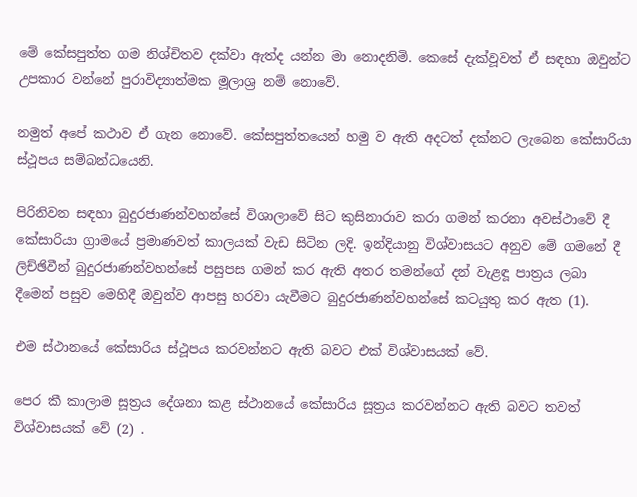මේ කේසපුත්ත ගම නිශ්චිතව දක්වා ඇත්ද යන්න මා නොදනිමි. කෙසේ දැක්වූවත් ඒ සඳහා ඔවුන්ට උපකාර වන්නේ පුරාවිද්‍යාත්මක මූලාශ්‍ර නම් නොවේ.

නමුත් අපේ කථාව ඒ ගැන නොවේ. කේසපුත්තයෙන් හමු ව ඇති අදටත් දක්නට ලැබෙන කේසාරියා ස්ථූපය සම්බන්ධයෙනි.

පිරිනිවන සඳහා බුදුරජාණන්වහන්සේ විශාලාවේ සිට කුසිනාරාව කරා ගමන් කරනා අවස්ථාවේ දී කේසාරියා ග්‍රාමයේ ප්‍රමාණවත් කාලයක් වැඩ සිටින ලදි. ඉන්දියානු විශ්වාසයට අනුව මේ ගමනේ දී ලිච්ඡිවීන් බුදුරජාණන්වහන්සේ පසුපස ගමන් කර ඇති අතර තමන්ගේ දන් වැළඳූ පාත්‍රය ලබා දීමෙන් පසුව මෙහිදී ඔවුන්ව ආපසු හරවා යැවීමට බුදුරජාණන්වහන්සේ කටයුතු කර ඇත (1).

එම ස්ථානයේ කේසාරිය ස්ථූපය කරවන්නට ඇති බවට එක් විශ්වාසයක් වේ.

පෙර කී කාලාම සූත්‍රය දේශනා කළ ස්ථානයේ කේසාරිය සූත්‍රය කරවන්නට ඇති බවට තවත් විශ්වාසයක් වේ (2) .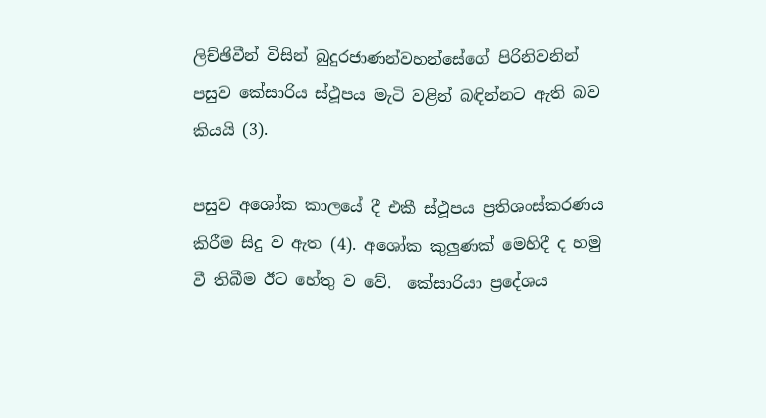ලිච්ඡිවීන් විසින් බුදුරජාණන්වහන්සේගේ පිරිනිවනින් පසුව කේසාරිය ස්ථූපය මැටි වළින් බඳින්නට ඇති බව කියයි (3).

පසුව අශෝක කාලයේ දී එකී ස්ථූපය ප්‍රතිශංස්කරණය කිරීම සිදු ව ඇත (4). අශෝක කුලුණක් මෙහිදී ද හමු වී තිබීම ඊට හේතු ව වේ.  කේසාරියා ප්‍රදේශය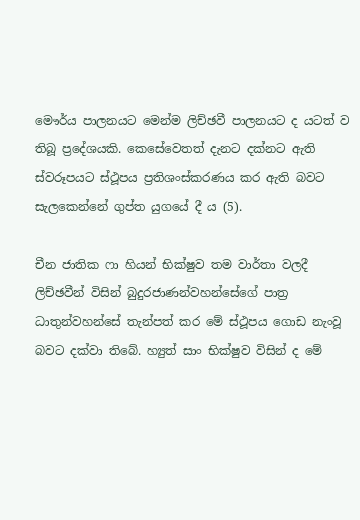මෞර්ය පාලනයට මෙන්ම ලිච්ඡවී පාලනයට ද යටත් ව තිබූ ප්‍රදේශයකි. කෙසේවෙතත් දැනට දක්නට ඇති ස්වරූපයට ස්ථූපය ප්‍රතිශංස්කරණය කර ඇති බවට සැලකෙන්නේ ගුප්ත යුගයේ දී ය (5).

චීන ජාතික ෆා හියන් භික්ෂුව තම වාර්තා වලදී ලිච්ඡවීන් විසින් බුදුරජාණන්වහන්සේගේ පාත්‍ර ධාතුන්වහන්සේ තැන්පත් කර මේ ස්ථූපය ගොඩ නැංවූ බවට දක්වා තිබේ. හ්‍යුත් සාං භික්ෂුව විසින් ද මේ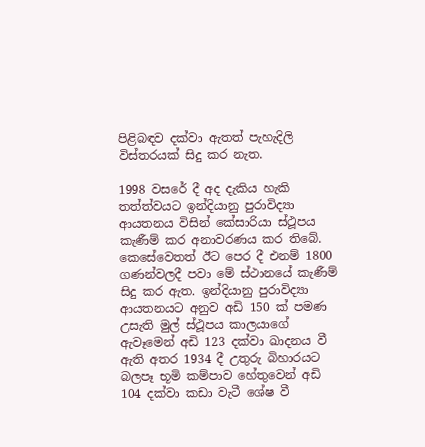පිළිබඳව දක්වා ඇතත් පැහැදිලි විස්තරයක් සිදු කර නැත.

1998 වසරේ දී අද දැකිය හැකි තත්ත්වයට ඉන්දියානු පුරාවිද්‍යා ආයතනය විසින් කේසාරියා ස්ථූපය කැණීම් කර අනාවරණය කර තිබේ. කෙසේවෙතත් ඊට පෙර දී එනම් 1800 ගණන්වලදී පවා මේ ස්ථානයේ කැණීම් සිදු කර ඇත. ඉන්දියානු පුරාවිද්‍යා ආයතනයට අනුව අඩි 150 ක් පමණ උසැති මුල් ස්ථූපය කාලයාගේ ඇවෑමෙන් අඩි 123 දක්වා ඛාදනය වී ඇති අතර 1934 දී උතුරු බිහාරයට බලපෑ භූමි කම්පාව හේතුවෙන් අඩි 104 දක්වා කඩා වැටී ශේෂ වී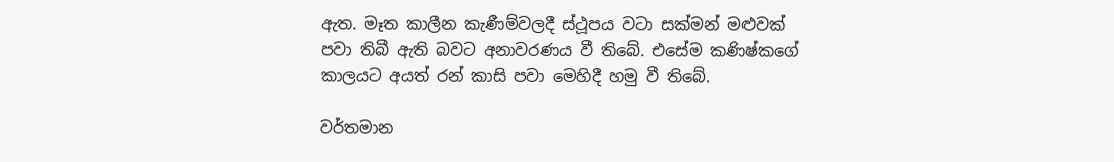ඇත. මෑත කාලීන කැණීම්වලදී ස්ථූපය වටා සක්මන් මළුවක් පවා තිබී ඇති බවට අනාවරණය වී තිබේ. එසේම කණිෂ්කගේ කාලයට අයත් රන් කාසි පවා මෙහිදී හමු වී තිබේ.

වර්තමාන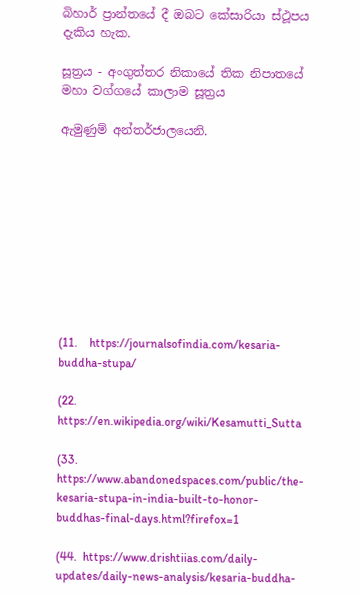බිහාර් ප්‍රාන්තයේ දී ඔබට කේසාරියා ස්ථූපය දැකිය හැක.

සූත්‍රය - අංගුත්තර නිකායේ තික නිපාතයේ මහා වග්ගයේ කාලාම සූත්‍රය

ඇමුණුම් අන්තර්ජාලයෙනි.










(11.    https://journalsofindia.com/kesaria-buddha-stupa/

(22.   https://en.wikipedia.org/wiki/Kesamutti_Sutta

(33. https://www.abandonedspaces.com/public/the-kesaria-stupa-in-india-built-to-honor-buddhas-final-days.html?firefox=1

(44.  https://www.drishtiias.com/daily-updates/daily-news-analysis/kesaria-buddha-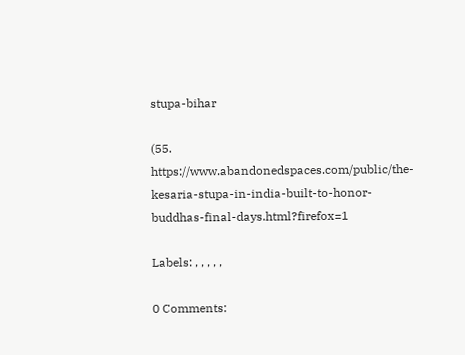stupa-bihar

(55. https://www.abandonedspaces.com/public/the-kesaria-stupa-in-india-built-to-honor-buddhas-final-days.html?firefox=1

Labels: , , , , ,

0 Comments: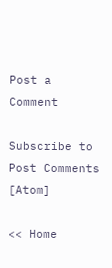Post a Comment

Subscribe to Post Comments [Atom]

<< Home